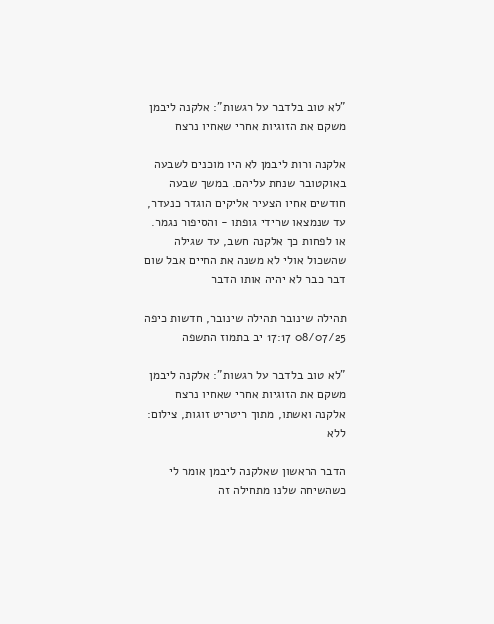"לא טוב בלדבר על רגשות": אלקנה ליבמן משקם את הזוגיות אחרי שאחיו נרצח

אלקנה ורות ליבמן לא היו מוכנים לשבעה באוקטובר שנחת עליהם. במשך שבעה חודשים אחיו הצעיר אליקים הוגדר כנעדר, עד שנמצאו שרידי גופתו - והסיפור נגמר. או לפחות כך אלקנה חשב, עד שגילה שהשכול אולי לא משנה את החיים אבל שום דבר כבר לא יהיה אותו הדבר

תהילה שינובר תהילה שינובר, חדשות כיפה 08/07/25 17:17 יב בתמוז התשפה

"לא טוב בלדבר על רגשות": אלקנה ליבמן משקם את הזוגיות אחרי שאחיו נרצח
אלקנה ואשתו, מתוך ריטריט זוגות, צילום: ללא

הדבר הראשון שאלקנה ליבמן אומר לי כשהשיחה שלנו מתחילה זה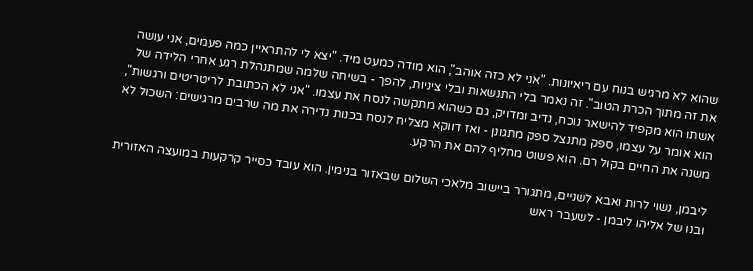שהוא לא מרגיש בנוח עם ריאיונות. "אני לא כזה אוהב", הוא מודה כמעט מיד. "יצא לי להתראיין כמה פעמים, אני עושה את זה מתוך הכרת הטוב". זה נאמר בלי התנשאות ובלי ציניות, להפך - בשיחה שלמה שמתנהלת רגע אחרי הלידה של אשתו הוא מקפיד להישאר נוכח, נדיב ומדויק, גם כשהוא מתקשה לנסח את עצמו. "אני לא הכתובת לריטריטים ורגשות", הוא אומר על עצמו, ספק מתנצל ספק מתגונן - ואז דווקא מצליח לנסח בכנות נדירה את מה שרבים מרגישים: השכול לא משנה את החיים בקול רם. הוא פשוט מחליף להם את הרקע.

ליבמן, נשוי לרות ואבא לשניים, מתגורר ביישוב מלאכי השלום שבאזור בנימין. הוא עובד כסייר קרקעות במועצה האזורית ובנו של אליהו ליבמן - לשעבר ראש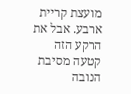מועצת קריית ארבע. אבל את הרקע הזה קטעה מסיבת הנובה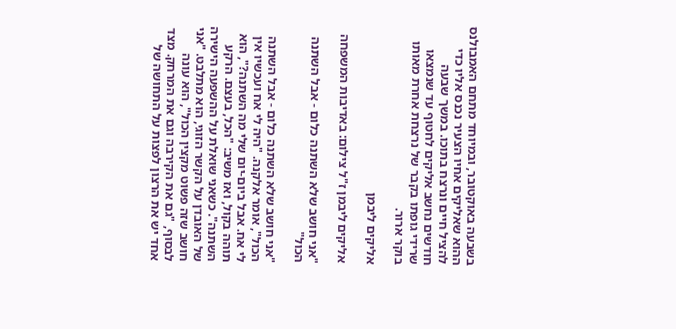בשבעה באוקטובר, ובמיוחד מתחם האמבולנס ההוא שאליקים אחיו הצעיר נכנס אליו כדי להציל חיים ונרצח בתוכו. במשך שבעה חודשים נחשב אליקים לחטוף עד שנמצאו שרידי גופתו בקבר של נרצחת אחרת מאותו בוקר ארור.

אליקים ליבמן

אליקים ליבמן ז"ל צילום: באדיבות המשפחה

"אני חושב שלא השתנה כלום - אבל השתנה הכול"

"אני חושב שלא השתנה כלום - אבל השתנה הכול", אומר אלקנה. "היה לי אח ועכשיו אין לי אח. אבל ביום-יום שלי מה השתנה?", הוא תוהה בקול, ואז משיב: "הכל, בעצם. הרקע השתנה". כשאני שואלת על ההשפעה הישירה של האובדן על הקשר הזוגי, הוא מתלבט. "אני חושב שזה פשוט מקצין הכול", הוא עונה לבסוף, "גם את הקירבה וגם את המרחק. מצד אחד יש את הרצון לפצות על התחושה של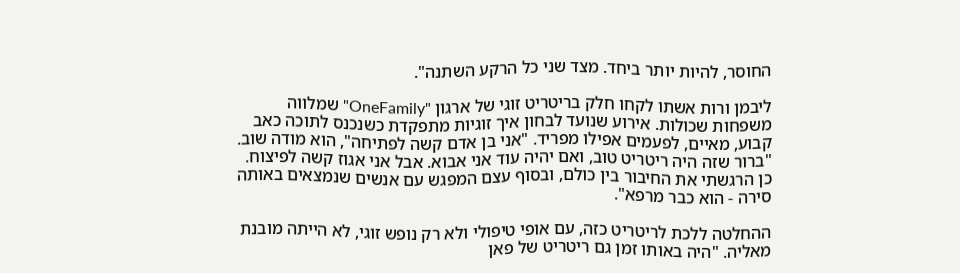החוסר, להיות יותר ביחד. מצד שני כל הרקע השתנה".

ליבמן ורות אשתו לקחו חלק בריטריט זוגי של ארגון "OneFamily" שמלווה משפחות שכולות. אירוע שנועד לבחון איך זוגיות מתפקדת כשנכנס לתוכה כאב קבוע, מאיים, לפעמים אפילו מפריד. "אני בן אדם קשה לפתיחה", הוא מודה שוב. "ברור שזה היה ריטריט טוב, ואם יהיה עוד אני אבוא. אבל אני אגוז קשה לפיצוח. כן הרגשתי את החיבור בין כולם, ובסוף עצם המפגש עם אנשים שנמצאים באותה סירה - הוא כבר מרפא".

ההחלטה ללכת לריטריט כזה, עם אופי טיפולי ולא רק נופש זוגי, לא הייתה מובנת מאליה. "היה באותו זמן גם ריטריט של פאן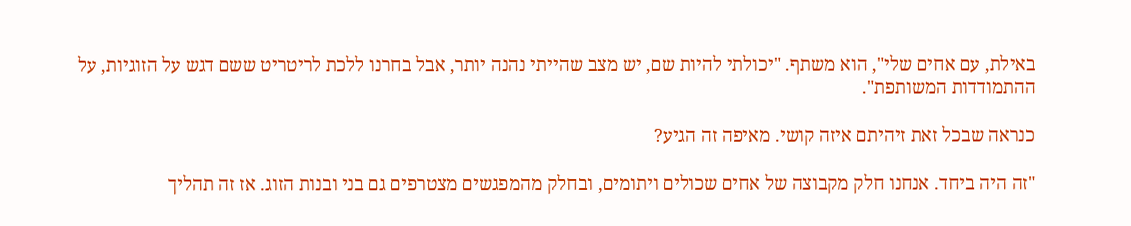באילת, עם אחים שלי", הוא משתף. "יכולתי להיות שם, יש מצב שהייתי נהנה יותר, אבל בחרנו ללכת לריטריט ששם דגש על הזוגיות, על ההתמודדות המשותפת".

כנראה שבכל זאת זיהיתם איזה קושי. מאיפה זה הגיע?

"זה היה ביחד. אנחנו חלק מקבוצה של אחים שכולים ויתומים, ובחלק מהמפגשים מצטרפים גם בני ובנות הזוג. אז זה תהליך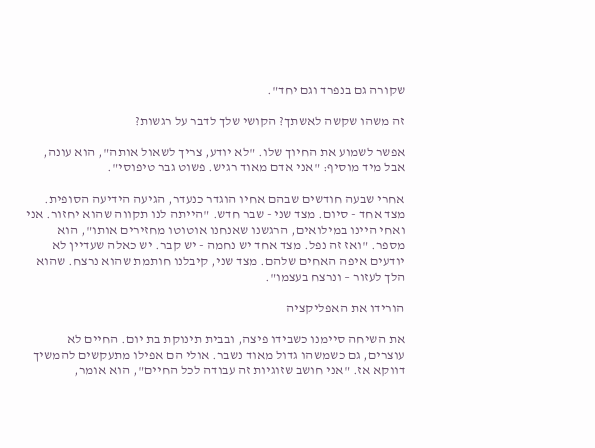שקורה גם בנפרד וגם יחד".

זה משהו שקשה לאשתך? הקושי שלך לדבר על רגשות?

אפשר לשמוע את החיוך שלו. "לא יודע, צריך לשאול אותה", הוא עונה, אבל מיד מוסיף: "אני אדם מאוד רגיש. פשוט גבר טיפוסי".

אחרי שבעה חודשים שבהם אחיו הוגדר כנעדר, הגיעה הידיעה הסופית. מצד אחד - סיום. מצד שני - שבר חדש. "הייתה לנו תקווה שהוא יחזור. אני ואחי היינו במילואים, הרגשנו שאנחנו אוטוטו מחזירים אותו", הוא מספר. "ואז זה נפל. מצד אחד יש נחמה - יש קבר. יש כאלה שעדיין לא יודעים איפה האחים שלהם. מצד שני, קיבלנו חותמת שהוא נרצח. שהוא הלך לעזור – ונרצח בעצמו".

הורידו את האפליקציה

את השיחה סיימנו כשבידו פיצה, ובבית תינוקת בת יום. החיים לא עוצרים, גם כשמשהו גדול מאוד נשבר. אולי הם אפילו מתעקשים להמשיך דווקא אז. "אני חושב שזוגיות זה עבודה לכל החיים", הוא אומר,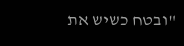"ובטח כשיש את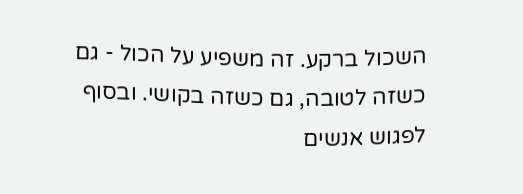השכול ברקע. זה משפיע על הכול - גם כשזה לטובה, גם כשזה בקושי. ובסוף לפגוש אנשים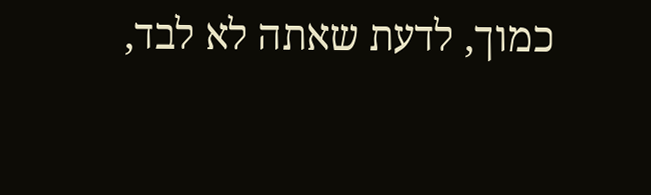כמוך, לדעת שאתה לא לבד,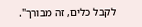לקבל כלים, זה מבורך".